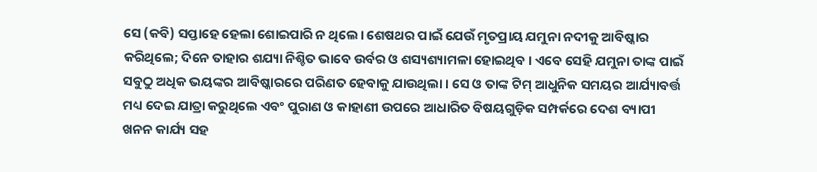ସେ (କବି) ସପ୍ତାହେ ହେଲା ଶୋଇପାରି ନ ଥିଲେ। ଶେଷଥର ପାଇଁ ଯେଉଁ ମୃତପ୍ରାୟ ଯମୁନା ନଦୀକୁ ଆବିଷ୍କାର କରିଥିଲେ; ଦିନେ ତାହାର ଶଯ୍ୟା ନିଶ୍ଚିତ ଭାବେ ଉର୍ବର ଓ ଶସ୍ୟଶ୍ୟାମଳା ହୋଇଥିବ। ଏବେ ସେହି ଯମୁନା ତାଙ୍କ ପାଇଁ ସବୁଠୁ ଅଧିକ ଭୟଙ୍କର ଆବିଷ୍କାରରେ ପରିଣତ ହେବାକୁ ଯାଉଥିଲା। ସେ ଓ ତାଙ୍କ ଟିମ୍ ଆଧୁନିକ ସମୟର ଆର୍ଯ୍ୟାବର୍ତ୍ତ ମଧ୍ୟ ଦେଇ ଯାତ୍ରା କରୁଥିଲେ ଏବଂ ପୁରାଣ ଓ କାହାଣୀ ଉପରେ ଆଧାରିତ ବିଷୟଗୁଡ଼ିକ ସମ୍ପର୍କରେ ଦେଶ ବ୍ୟାପୀ ଖନନ କାର୍ଯ୍ୟ ସହ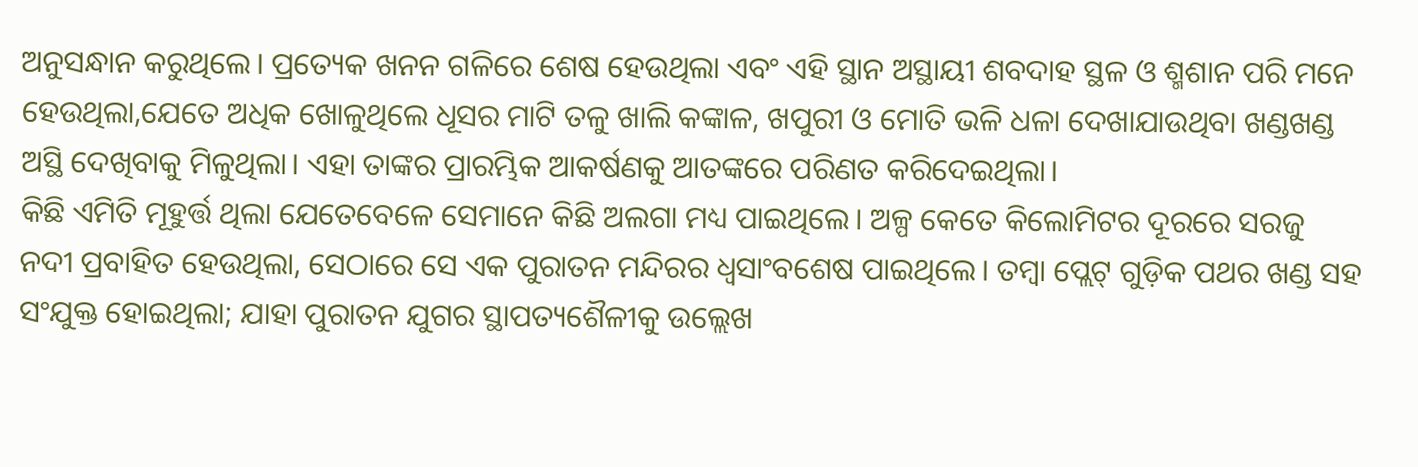ଅନୁସନ୍ଧାନ କରୁଥିଲେ। ପ୍ରତ୍ୟେକ ଖନନ ଗଳିରେ ଶେଷ ହେଉଥିଲା ଏବଂ ଏହି ସ୍ଥାନ ଅସ୍ଥାୟୀ ଶବଦାହ ସ୍ଥଳ ଓ ଶ୍ମଶାନ ପରି ମନେ ହେଉଥିଲା,ଯେତେ ଅଧିକ ଖୋଳୁଥିଲେ ଧୂସର ମାଟି ତଳୁ ଖାଲି କଙ୍କାଳ, ଖପୁରୀ ଓ ମୋତି ଭଳି ଧଳା ଦେଖାଯାଉଥିବା ଖଣ୍ଡଖଣ୍ଡ ଅସ୍ଥି ଦେଖିବାକୁ ମିଳୁଥିଲା। ଏହା ତାଙ୍କର ପ୍ରାରମ୍ଭିକ ଆକର୍ଷଣକୁ ଆତଙ୍କରେ ପରିଣତ କରିଦେଇଥିଲା।
କିଛି ଏମିତି ମୂହୁର୍ତ୍ତ ଥିଲା ଯେତେବେଳେ ସେମାନେ କିଛି ଅଲଗା ମଧ୍ୟ ପାଇଥିଲେ। ଅଳ୍ପ କେତେ କିଲୋମିଟର ଦୂରରେ ସରଜୁ ନଦୀ ପ୍ରବାହିତ ହେଉଥିଲା, ସେଠାରେ ସେ ଏକ ପୁରାତନ ମନ୍ଦିରର ଧ୍ୱସାଂବଶେଷ ପାଇଥିଲେ। ତମ୍ବା ପ୍ଲେଟ୍ ଗୁଡ଼ିକ ପଥର ଖଣ୍ଡ ସହ ସଂଯୁକ୍ତ ହୋଇଥିଲା; ଯାହା ପୁରାତନ ଯୁଗର ସ୍ଥାପତ୍ୟଶୈଳୀକୁ ଉଲ୍ଲେଖ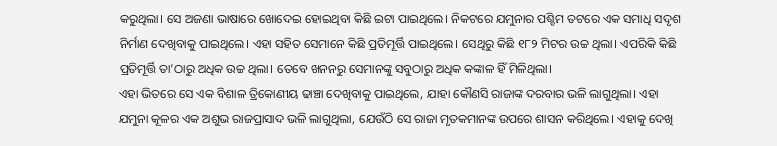କରୁଥିଲା। ସେ ଅଜଣା ଭାଷାରେ ଖୋଦେଇ ହୋଇଥିବା କିଛି ଇଟା ପାଇଥିଲେ। ନିକଟରେ ଯମୁନାର ପଶ୍ଚିମ ତଟରେ ଏକ ସମାଧି ସଦୃଶ ନିର୍ମାଣ ଦେଖିବାକୁ ପାଇଥିଲେ। ଏହା ସହିତ ସେମାନେ କିଛି ପ୍ରତିମୂର୍ତ୍ତି ପାଇଥିଲେ। ସେଥିରୁ କିଛି ୧୮୨ ମିଟର ଉଚ୍ଚ ଥିଲା। ଏପରିକି କିଛି ପ୍ରତିମୂର୍ତ୍ତି ତା’ଠାରୁ ଅଧିକ ଉଚ୍ଚ ଥିଲା। ତେବେ ଖନନରୁ ସେମାନଙ୍କୁ ସବୁଠାରୁ ଅଧିକ କଙ୍କାଳ ହିଁ ମିଳିଥିଲା।
ଏହା ଭିତରେ ସେ ଏକ ବିଶାଳ ତ୍ରିକୋଣୀୟ ଢାଞ୍ଚା ଦେଖିବାକୁ ପାଇଥିଲେ, ଯାହା କୌଣସି ରାଜାଙ୍କ ଦରବାର ଭଳି ଲାଗୁଥିଲା। ଏହା ଯମୁନା କୂଳର ଏକ ଅଶୁଭ ରାଜପ୍ରାସାଦ ଭଳି ଲାଗୁଥିଲା, ଯେଉଁଠି ସେ ରାଜା ମୃତକମାନଙ୍କ ଉପରେ ଶାସନ କରିଥିଲେ। ଏହାକୁ ଦେଖି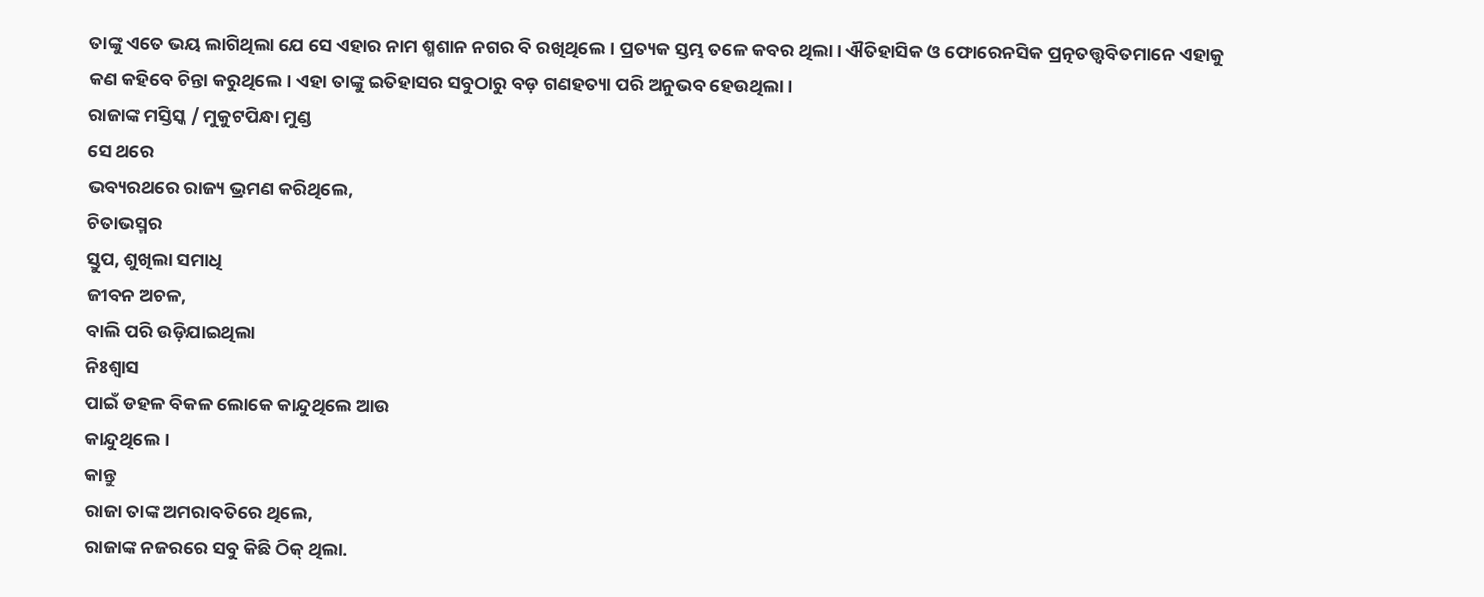ତାଙ୍କୁ ଏତେ ଭୟ ଲାଗିଥିଲା ଯେ ସେ ଏହାର ନାମ ଶ୍ମଶାନ ନଗର ବି ରଖିଥିଲେ। ପ୍ରତ୍ୟକ ସ୍ତମ୍ଭ ତଳେ କବର ଥିଲା। ଐତିହାସିକ ଓ ଫୋରେନସିକ ପ୍ରତ୍ନତତ୍ତ୍ୱବିତମାନେ ଏହାକୁ କଣ କହିବେ ଚିନ୍ତା କରୁଥିଲେ। ଏହା ତାଙ୍କୁ ଇତିହାସର ସବୁଠାରୁ ବଡ଼ ଗଣହତ୍ୟା ପରି ଅନୁଭବ ହେଉଥିଲା।
ରାଜାଙ୍କ ମସ୍ତିସ୍କ / ମୁକୁଟପିନ୍ଧା ମୁଣ୍ଡ
ସେ ଥରେ
ଭବ୍ୟରଥରେ ରାଜ୍ୟ ଭ୍ରମଣ କରିଥିଲେ,
ଚିତାଭସ୍ମର
ସ୍ତୁପ, ଶୁଖିଲା ସମାଧି
ଜୀବନ ଅଚଳ,
ବାଲି ପରି ଉଡ଼ିଯାଇଥିଲା
ନିଃଶ୍ୱାସ
ପାଇଁ ଡହଳ ବିକଳ ଲୋକେ କାନ୍ଦୁଥିଲେ ଆଉ
କାନ୍ଦୁଥିଲେ।
କାନ୍ତୁ
ରାଜା ତାଙ୍କ ଅମରାବତିରେ ଥିଲେ,
ରାଜାଙ୍କ ନଜରରେ ସବୁ କିଛି ଠିକ୍ ଥିଲା.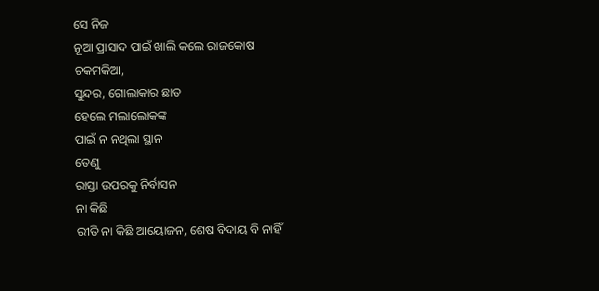ସେ ନିଜ
ନୂଆ ପ୍ରାସାଦ ପାଇଁ ଖାଲି କଲେ ରାଜକୋଷ
ଚକମକିଆ,
ସୁନ୍ଦର, ଗୋଲାକାର ଛାତ
ହେଲେ ମଲାଲୋକଙ୍କ
ପାଇଁ ନ ନଥିଲା ସ୍ଥାନ
ତେଣୁ
ରାସ୍ତା ଉପରକୁ ନିର୍ବାସନ
ନା କିଛି
ରୀତି ନା କିଛି ଆୟୋଜନ, ଶେଷ ବିଦାୟ ବି ନାହିଁ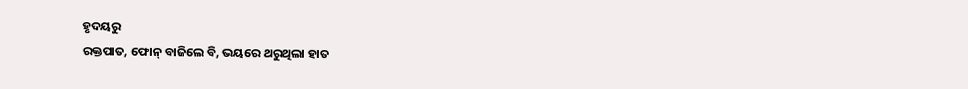ହୃଦୟରୁ
ରକ୍ତପାତ, ଫୋନ୍ ବାଜିଲେ ବି, ଭୟରେ ଥରୁଥିଲା ହାତ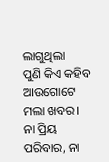ଲାଗୁଥିଲା
ପୁଣି କିଏ କହିବ ଆଉଗୋଟେ ମଲା ଖବର।
ନା ପ୍ରିୟ
ପରିବାର, ନା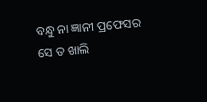ବନ୍ଧୁ ନା ଜ୍ଞାନୀ ପ୍ରଫେସର
ସେ ତ ଖାଲି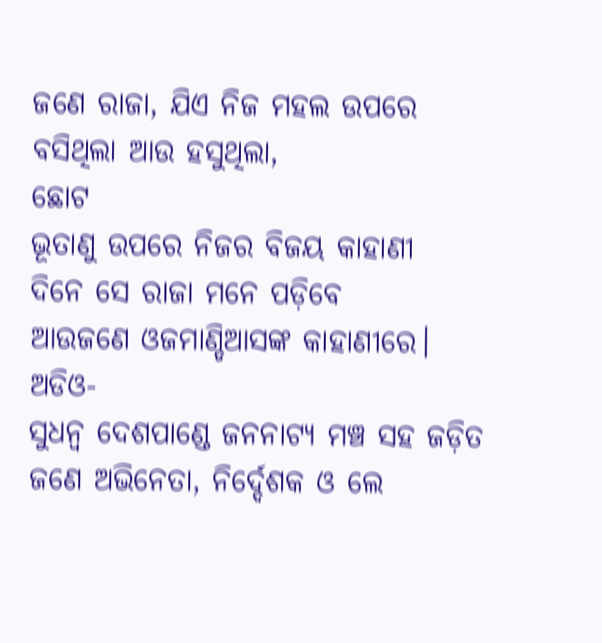ଜଣେ ରାଜା, ଯିଏ ନିଜ ମହଲ ଉପରେ ବସିଥିଲା ଆଉ ହସୁଥିଲା,
ଛୋଟ
ଭୂତାଣୁ ଉପରେ ନିଜର ବିଜୟ କାହାଣୀ
ଦିନେ ସେ ରାଜା ମନେ ପଡ଼ିବେ
ଆଉଜଣେ ଓଜମାଣ୍ଡିଆସଙ୍କ କାହାଣୀରେ।
ଅଡିଓ-
ସୁଧନ୍ୱ ଦେଶପାଣ୍ଡେ ଜନନାଟ୍ୟ ମଞ୍ଚ ସହ ଜଡ଼ିତ ଜଣେ ଅଭିନେତା, ନିର୍ଦ୍ଦେଶକ ଓ ଲେ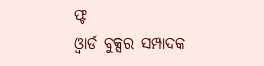ଫ୍ଟ
ଓ୍ୱାର୍ଡ ବୁକ୍ସର ସମ୍ପାଦକ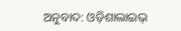ଅନୁବାଦ: ଓଡ଼ିଶାଲାଇଭ୍